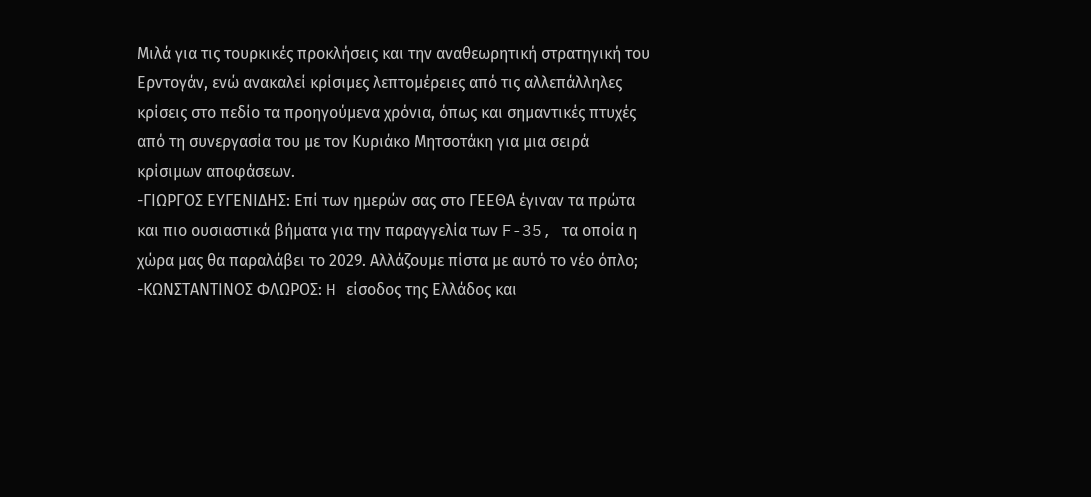Μιλά για τις τουρκικές προκλήσεις και την αναθεωρητική στρατηγική του Ερντογάν, ενώ ανακαλεί κρίσιμες λεπτομέρειες από τις αλλεπάλληλες κρίσεις στο πεδίο τα προηγούμενα χρόνια, όπως και σημαντικές πτυχές από τη συνεργασία του με τον Κυριάκο Μητσοτάκη για μια σειρά κρίσιμων αποφάσεων.
-ΓΙΩΡΓΟΣ ΕΥΓΕΝΙΔΗΣ: Επί των ημερών σας στο ΓΕΕΘΑ έγιναν τα πρώτα και πιο ουσιαστικά βήματα για την παραγγελία των F-35, τα οποία η χώρα μας θα παραλάβει το 2029. Αλλάζουμε πίστα με αυτό το νέο όπλο;
-ΚΩΝΣΤΑΝΤΙΝΟΣ ΦΛΩΡΟΣ: H είσοδος της Ελλάδος και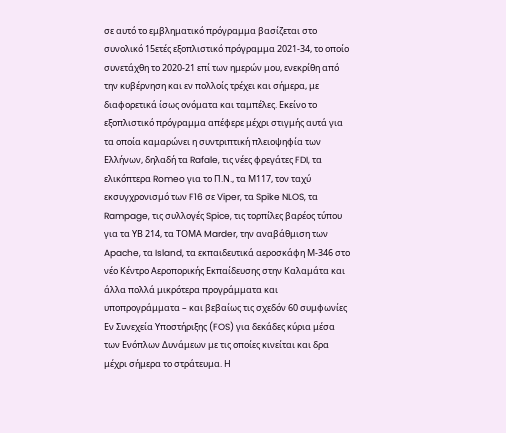σε αυτό το εμβληματικό πρόγραμμα βασίζεται στο συνολικό 15ετές εξοπλιστικό πρόγραμμα 2021-34, το οποίο συνετάχθη το 2020-21 επί των ημερών μου, ενεκρίθη από την κυβέρνηση και εν πολλοίς τρέχει και σήμερα, με διαφορετικά ίσως ονόματα και ταμπέλες. Εκείνο το εξοπλιστικό πρόγραμμα απέφερε μέχρι στιγμής αυτά για τα οποία καμαρώνει η συντριπτική πλειοψηφία των Ελλήνων, δηλαδή τα Rafale, τις νέες φρεγάτες FDI, τα ελικόπτερα Romeo για το Π.Ν., τα Μ117, τον ταχύ εκσυγχρονισμό των F16 σε Viper, τα Spike NLOS, τα Rampage, τις συλλογές Spice, τις τορπίλες βαρέος τύπου για τα ΥΒ 214, τα ΤΟΜΑ Marder, την αναβάθμιση των Apache, τα Island, τα εκπαιδευτικά αεροσκάφη Μ-346 στο νέο Κέντρο Αεροπορικής Εκπαίδευσης στην Καλαμάτα και άλλα πολλά μικρότερα προγράμματα και υποπρογράμματα – και βεβαίως τις σχεδόν 60 συμφωνίες Εν Συνεχεία Υποστήριξης (FOS) για δεκάδες κύρια μέσα των Ενόπλων Δυνάμεων με τις οποίες κινείται και δρα μέχρι σήμερα το στράτευμα. Η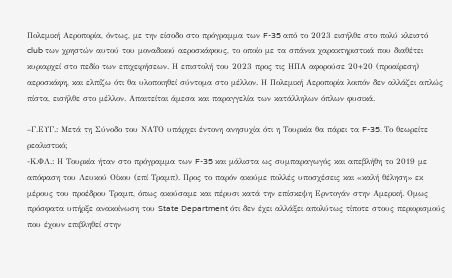Πολεμική Αεροπορία, όντως, με την είσοδο στο πρόγραμμα των F-35 από το 2023 εισήλθε στο πολύ κλειστό club των χρηστών αυτού του μοναδικού αεροσκάφους, το οποίο με τα σπάνια χαρακτηριστικά που διαθέτει κυριαρχεί στο πεδίο των επιχειρήσεων. Η επιστολή του 2023 προς τις ΗΠΑ αφορούσε 20+20 (προαίρεση) αεροσκάφη, και ελπίζω ότι θα υλοποιηθεί σύντομα στο μέλλον. Η Πολεμική Αεροπορία λοιπόν δεν αλλάζει απλώς πίστα, εισήλθε στο μέλλον. Απαιτείται άμεσα και παραγγελία των κατάλληλων όπλων φυσικά.

–Γ.ΕΥΓ.: Μετά τη Σύνοδο του ΝΑΤΟ υπάρχει έντονη ανησυχία ότι η Τουρκία θα πάρει τα F-35. Το θεωρείτε ρεαλιστικό;
-Κ.ΦΛ.: Η Τουρκία ήταν στο πρόγραμμα των F-35 και μάλιστα ως συμπαραγωγός και απεβλήθη το 2019 με απόφαση του Λευκού Οίκου (επί Τραμπ). Προς το παρόν ακούμε πολλές υποσχέσεις και «καλή θέληση» εκ μέρους του προέδρου Τραμπ, όπως ακούσαμε και πέρυσι κατά την επίσκεψη Ερντογάν στην Αμερική. Ομως πρόσφατα υπήρξε ανακοίνωση του State Department ότι δεν έχει αλλάξει απολύτως τίποτε στους περιορισμούς που έχουν επιβληθεί στην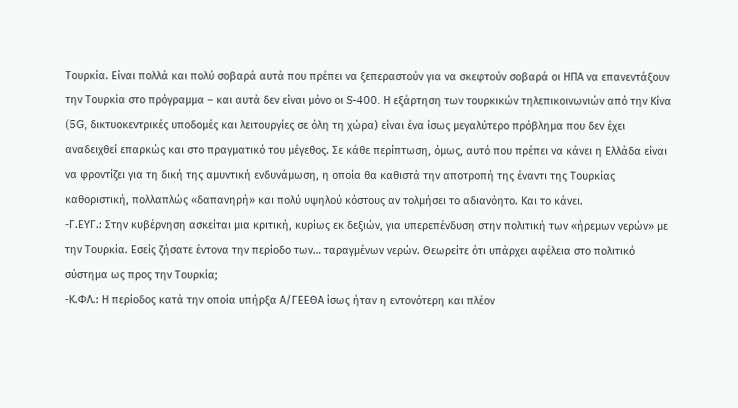Τουρκία. Είναι πολλά και πολύ σοβαρά αυτά που πρέπει να ξεπεραστούν για να σκεφτούν σοβαρά οι ΗΠΑ να επανεντάξουν την Τουρκία στο πρόγραμμα – και αυτά δεν είναι μόνο οι S-400. Η εξάρτηση των τουρκικών τηλεπικοινωνιών από την Κίνα (5G, δικτυοκεντρικές υποδομές και λειτουργίες σε όλη τη χώρα) είναι ένα ίσως μεγαλύτερο πρόβλημα που δεν έχει αναδειχθεί επαρκώς και στο πραγματικό του μέγεθος. Σε κάθε περίπτωση, όμως, αυτό που πρέπει να κάνει η Ελλάδα είναι να φροντίζει για τη δική της αμυντική ενδυνάμωση, η οποία θα καθιστά την αποτροπή της έναντι της Τουρκίας καθοριστική, πολλαπλώς «δαπανηρή» και πολύ υψηλού κόστους αν τολμήσει το αδιανόητο. Και το κάνει.
-Γ.ΕΥΓ.: Στην κυβέρνηση ασκείται μια κριτική, κυρίως εκ δεξιών, για υπερεπένδυση στην πολιτική των «ήρεμων νερών» με την Τουρκία. Εσείς ζήσατε έντονα την περίοδο των… ταραγμένων νερών. Θεωρείτε ότι υπάρχει αφέλεια στο πολιτικό σύστημα ως προς την Τουρκία;
-Κ.ΦΛ.: Η περίοδος κατά την οποία υπήρξα Α/ΓΕΕΘΑ ίσως ήταν η εντονότερη και πλέον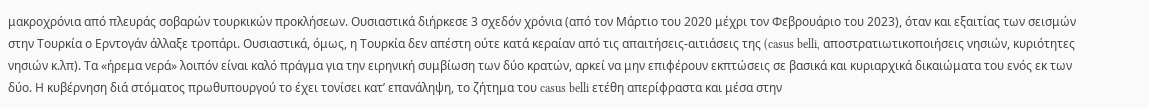μακροχρόνια από πλευράς σοβαρών τουρκικών προκλήσεων. Ουσιαστικά διήρκεσε 3 σχεδόν χρόνια (από τον Μάρτιο του 2020 μέχρι τον Φεβρουάριο του 2023), όταν και εξαιτίας των σεισμών στην Τουρκία ο Ερντογάν άλλαξε τροπάρι. Ουσιαστικά, όμως, η Τουρκία δεν απέστη ούτε κατά κεραίαν από τις απαιτήσεις-αιτιάσεις της (casus belli, αποστρατιωτικοποιήσεις νησιών, κυριότητες νησιών κ.λπ). Τα «ήρεμα νερά» λοιπόν είναι καλό πράγμα για την ειρηνική συμβίωση των δύο κρατών, αρκεί να μην επιφέρουν εκπτώσεις σε βασικά και κυριαρχικά δικαιώματα του ενός εκ των δύο. Η κυβέρνηση διά στόματος πρωθυπουργού το έχει τονίσει κατ’ επανάληψη, το ζήτημα του casus belli ετέθη απερίφραστα και μέσα στην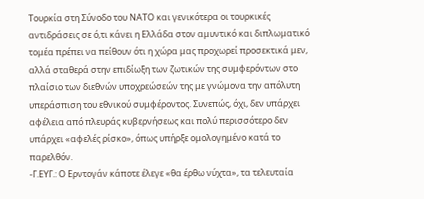Τουρκία στη Σύνοδο του ΝΑΤΟ και γενικότερα οι τουρκικές αντιδράσεις σε ό,τι κάνει η Ελλάδα στον αμυντικό και διπλωματικό τομέα πρέπει να πείθουν ότι η χώρα μας προχωρεί προσεκτικά μεν, αλλά σταθερά στην επιδίωξη των ζωτικών της συμφερόντων στο πλαίσιο των διεθνών υποχρεώσεών της με γνώμονα την απόλυτη υπεράσπιση του εθνικού συμφέροντος. Συνεπώς, όχι, δεν υπάρχει αφέλεια από πλευράς κυβερνήσεως και πολύ περισσότερο δεν υπάρχει «αφελές ρίσκο», όπως υπήρξε ομολογημένο κατά το παρελθόν.
-Γ.ΕΥΓ.: Ο Ερντογάν κάποτε έλεγε «θα έρθω νύχτα», τα τελευταία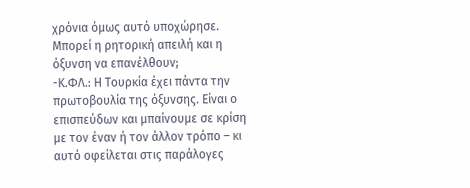χρόνια όμως αυτό υποχώρησε. Μπορεί η ρητορική απειλή και η όξυνση να επανέλθουν;
-Κ.ΦΛ.: Η Τουρκία έχει πάντα την πρωτοβουλία της όξυνσης. Είναι ο επισπεύδων και μπαίνουμε σε κρίση με τον έναν ή τον άλλον τρόπο – κι αυτό οφείλεται στις παράλογες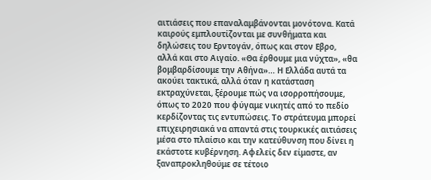αιτιάσεις που επαναλαμβάνονται μονότονα. Κατά καιρούς εμπλουτίζονται με συνθήματα και δηλώσεις του Ερντογάν, όπως και στον Εβρο, αλλά και στο Αιγαίο. «Θα έρθουμε μια νύχτα», «θα βομβαρδίσουμε την Αθήνα»… Η Ελλάδα αυτά τα ακούει τακτικά, αλλά όταν η κατάσταση εκτραχύνεται, ξέρουμε πώς να ισορροπήσουμε, όπως το 2020 που φύγαμε νικητές από το πεδίο κερδίζοντας τις εντυπώσεις. Το στράτευμα μπορεί επιχειρησιακά να απαντά στις τουρκικές αιτιάσεις μέσα στο πλαίσιο και την κατεύθυνση που δίνει η εκάστοτε κυβέρνηση. Αφελείς δεν είμαστε, αν ξαναπροκληθούμε σε τέτοιο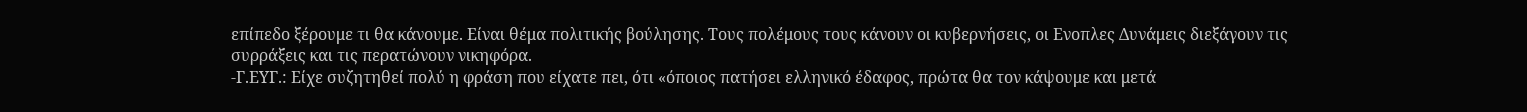επίπεδο ξέρουμε τι θα κάνουμε. Είναι θέμα πολιτικής βούλησης. Τους πολέμους τους κάνουν οι κυβερνήσεις, οι Ενοπλες Δυνάμεις διεξάγουν τις συρράξεις και τις περατώνουν νικηφόρα.
-Γ.ΕΥΓ.: Είχε συζητηθεί πολύ η φράση που είχατε πει, ότι «όποιος πατήσει ελληνικό έδαφος, πρώτα θα τον κάψουμε και μετά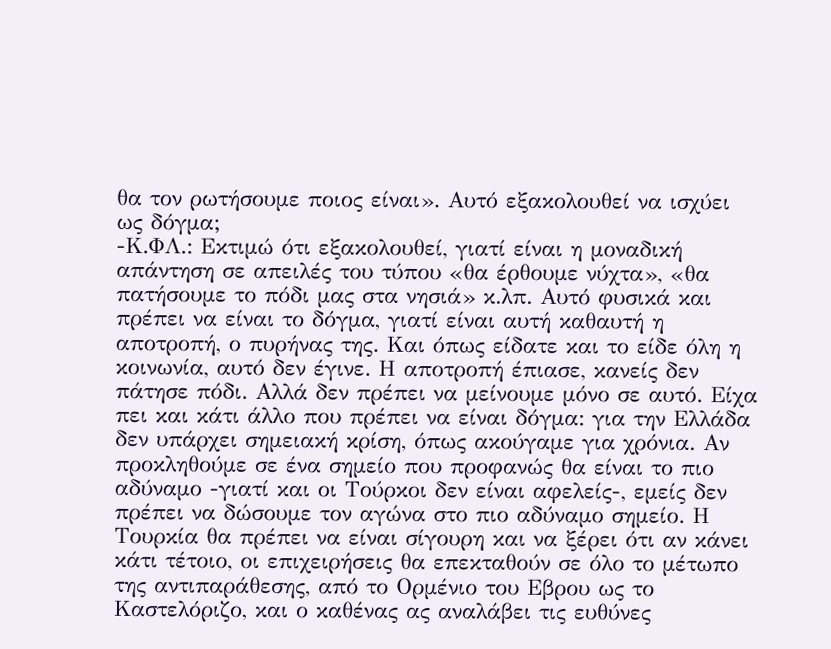θα τον ρωτήσουμε ποιος είναι». Αυτό εξακολουθεί να ισχύει ως δόγμα;
-Κ.ΦΛ.: Εκτιμώ ότι εξακολουθεί, γιατί είναι η μοναδική απάντηση σε απειλές του τύπου «θα έρθουμε νύχτα», «θα πατήσουμε το πόδι μας στα νησιά» κ.λπ. Αυτό φυσικά και πρέπει να είναι το δόγμα, γιατί είναι αυτή καθαυτή η αποτροπή, ο πυρήνας της. Και όπως είδατε και το είδε όλη η κοινωνία, αυτό δεν έγινε. Η αποτροπή έπιασε, κανείς δεν πάτησε πόδι. Αλλά δεν πρέπει να μείνουμε μόνο σε αυτό. Είχα πει και κάτι άλλο που πρέπει να είναι δόγμα: για την Ελλάδα δεν υπάρχει σημειακή κρίση, όπως ακούγαμε για χρόνια. Αν προκληθούμε σε ένα σημείο που προφανώς θα είναι το πιο αδύναμο -γιατί και οι Τούρκοι δεν είναι αφελείς-, εμείς δεν πρέπει να δώσουμε τον αγώνα στο πιο αδύναμο σημείο. Η Τουρκία θα πρέπει να είναι σίγουρη και να ξέρει ότι αν κάνει κάτι τέτοιο, οι επιχειρήσεις θα επεκταθούν σε όλο το μέτωπο της αντιπαράθεσης, από το Ορμένιο του Εβρου ως το Καστελόριζο, και ο καθένας ας αναλάβει τις ευθύνες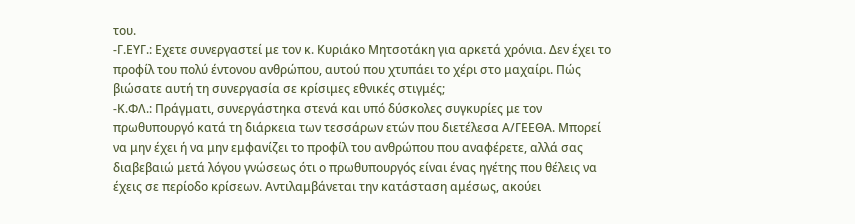του.
-Γ.ΕΥΓ.: Εχετε συνεργαστεί με τον κ. Κυριάκο Μητσοτάκη για αρκετά χρόνια. Δεν έχει το προφίλ του πολύ έντονου ανθρώπου, αυτού που χτυπάει το χέρι στο μαχαίρι. Πώς βιώσατε αυτή τη συνεργασία σε κρίσιμες εθνικές στιγμές;
-Κ.ΦΛ.: Πράγματι, συνεργάστηκα στενά και υπό δύσκολες συγκυρίες με τον πρωθυπουργό κατά τη διάρκεια των τεσσάρων ετών που διετέλεσα Α/ΓΕΕΘΑ. Μπορεί να μην έχει ή να μην εμφανίζει το προφίλ του ανθρώπου που αναφέρετε, αλλά σας διαβεβαιώ μετά λόγου γνώσεως ότι ο πρωθυπουργός είναι ένας ηγέτης που θέλεις να έχεις σε περίοδο κρίσεων. Αντιλαμβάνεται την κατάσταση αμέσως, ακούει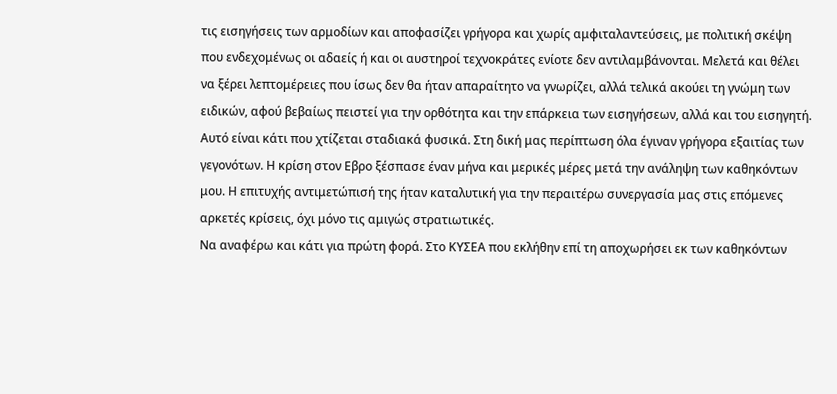τις εισηγήσεις των αρμοδίων και αποφασίζει γρήγορα και χωρίς αμφιταλαντεύσεις, με πολιτική σκέψη που ενδεχομένως οι αδαείς ή και οι αυστηροί τεχνοκράτες ενίοτε δεν αντιλαμβάνονται. Μελετά και θέλει να ξέρει λεπτομέρειες που ίσως δεν θα ήταν απαραίτητο να γνωρίζει, αλλά τελικά ακούει τη γνώμη των ειδικών, αφού βεβαίως πειστεί για την ορθότητα και την επάρκεια των εισηγήσεων, αλλά και του εισηγητή. Αυτό είναι κάτι που χτίζεται σταδιακά φυσικά. Στη δική μας περίπτωση όλα έγιναν γρήγορα εξαιτίας των γεγονότων. Η κρίση στον Εβρο ξέσπασε έναν μήνα και μερικές μέρες μετά την ανάληψη των καθηκόντων μου. Η επιτυχής αντιμετώπισή της ήταν καταλυτική για την περαιτέρω συνεργασία μας στις επόμενες αρκετές κρίσεις, όχι μόνο τις αμιγώς στρατιωτικές.
Να αναφέρω και κάτι για πρώτη φορά. Στο ΚΥΣΕΑ που εκλήθην επί τη αποχωρήσει εκ των καθηκόντων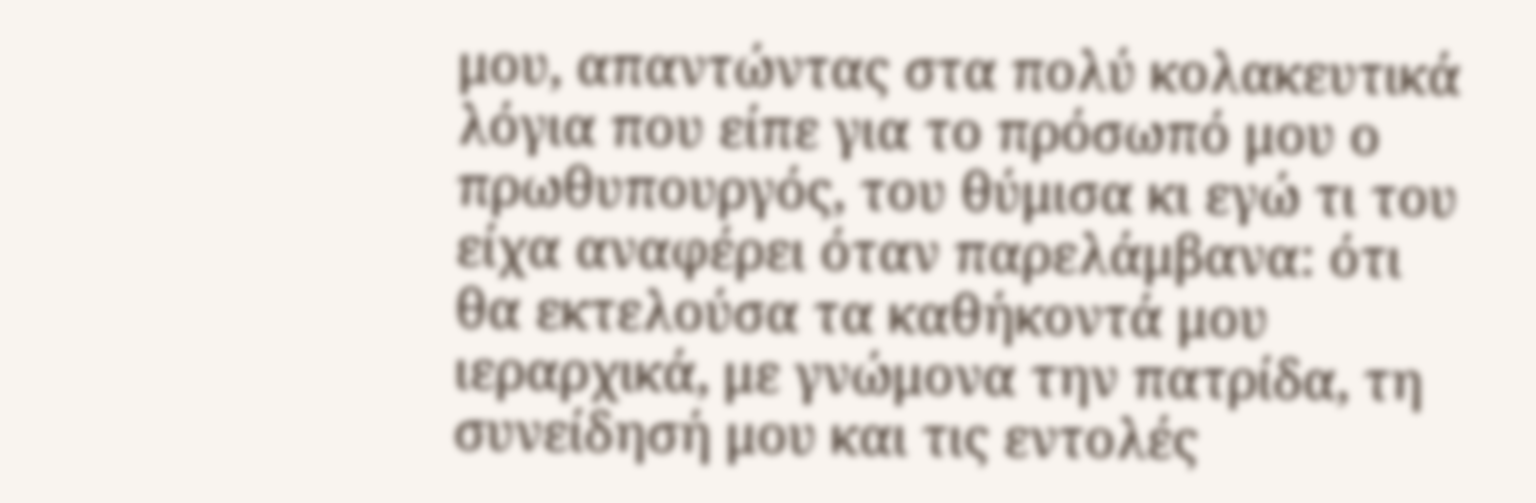μου, απαντώντας στα πολύ κολακευτικά λόγια που είπε για το πρόσωπό μου ο πρωθυπουργός, του θύμισα κι εγώ τι του είχα αναφέρει όταν παρελάμβανα: ότι θα εκτελούσα τα καθήκοντά μου ιεραρχικά, με γνώμονα την πατρίδα, τη συνείδησή μου και τις εντολές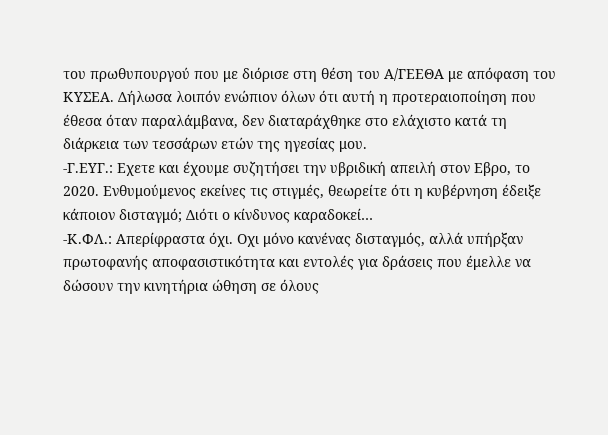του πρωθυπουργού που με διόρισε στη θέση του Α/ΓΕΕΘΑ με απόφαση του ΚΥΣΕΑ. Δήλωσα λοιπόν ενώπιον όλων ότι αυτή η προτεραιοποίηση που έθεσα όταν παραλάμβανα, δεν διαταράχθηκε στο ελάχιστο κατά τη διάρκεια των τεσσάρων ετών της ηγεσίας μου.
-Γ.ΕΥΓ.: Εχετε και έχουμε συζητήσει την υβριδική απειλή στον Εβρο, το 2020. Ενθυμούμενος εκείνες τις στιγμές, θεωρείτε ότι η κυβέρνηση έδειξε κάποιον δισταγμό; Διότι ο κίνδυνος καραδοκεί…
-Κ.ΦΛ.: Απερίφραστα όχι. Οχι μόνο κανένας δισταγμός, αλλά υπήρξαν πρωτοφανής αποφασιστικότητα και εντολές για δράσεις που έμελλε να δώσουν την κινητήρια ώθηση σε όλους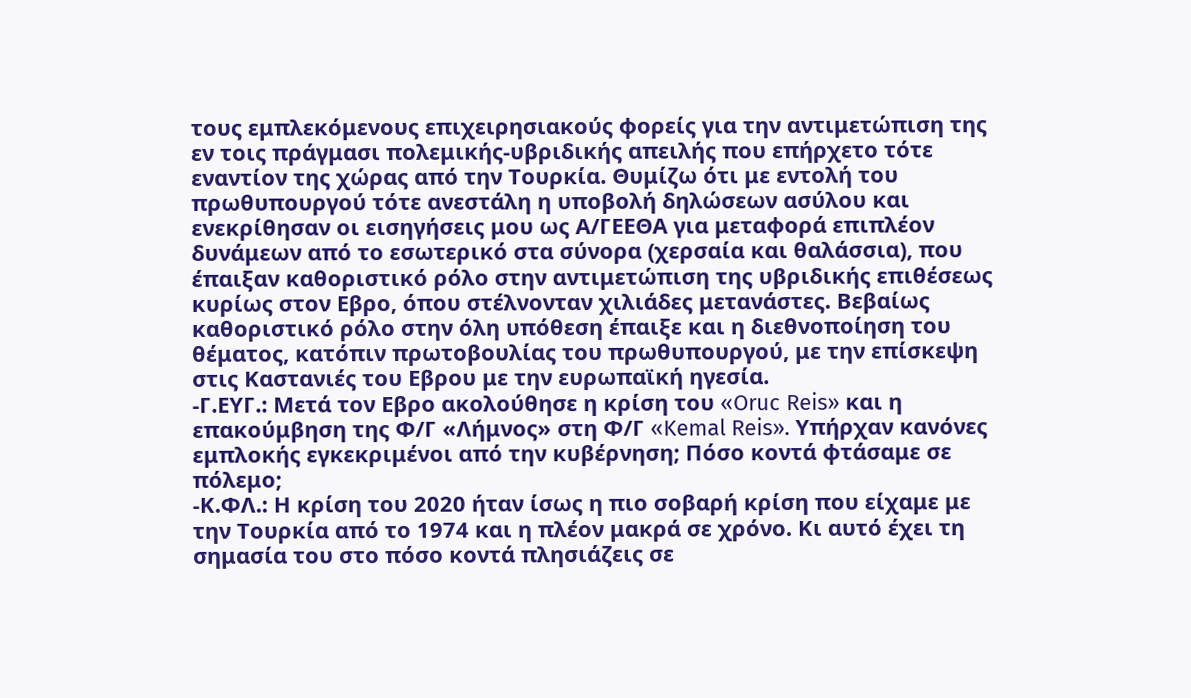τους εμπλεκόμενους επιχειρησιακούς φορείς για την αντιμετώπιση της εν τοις πράγμασι πολεμικής-υβριδικής απειλής που επήρχετο τότε εναντίον της χώρας από την Τουρκία. Θυμίζω ότι με εντολή του πρωθυπουργού τότε ανεστάλη η υποβολή δηλώσεων ασύλου και ενεκρίθησαν οι εισηγήσεις μου ως Α/ΓΕΕΘΑ για μεταφορά επιπλέον δυνάμεων από το εσωτερικό στα σύνορα (χερσαία και θαλάσσια), που έπαιξαν καθοριστικό ρόλο στην αντιμετώπιση της υβριδικής επιθέσεως κυρίως στον Εβρο, όπου στέλνονταν χιλιάδες μετανάστες. Βεβαίως καθοριστικό ρόλο στην όλη υπόθεση έπαιξε και η διεθνοποίηση του θέματος, κατόπιν πρωτοβουλίας του πρωθυπουργού, με την επίσκεψη στις Καστανιές του Εβρου με την ευρωπαϊκή ηγεσία.
-Γ.ΕΥΓ.: Μετά τον Εβρο ακολούθησε η κρίση του «Oruc Reis» και η επακούμβηση της Φ/Γ «Λήμνος» στη Φ/Γ «Kemal Reis». Υπήρχαν κανόνες εμπλοκής εγκεκριμένοι από την κυβέρνηση; Πόσο κοντά φτάσαμε σε πόλεμο;
-Κ.ΦΛ.: Η κρίση του 2020 ήταν ίσως η πιο σοβαρή κρίση που είχαμε με την Τουρκία από το 1974 και η πλέον μακρά σε χρόνο. Κι αυτό έχει τη σημασία του στο πόσο κοντά πλησιάζεις σε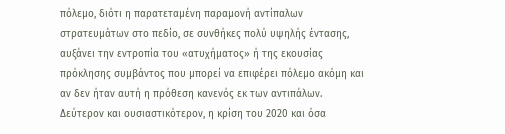πόλεμο, διότι η παρατεταμένη παραμονή αντίπαλων στρατευμάτων στο πεδίο, σε συνθήκες πολύ υψηλής έντασης, αυξάνει την εντροπία του «ατυχήματος» ή της εκουσίας πρόκλησης συμβάντος που μπορεί να επιφέρει πόλεμο ακόμη και αν δεν ήταν αυτή η πρόθεση κανενός εκ των αντιπάλων.
Δεύτερον και ουσιαστικότερον, η κρίση του 2020 και όσα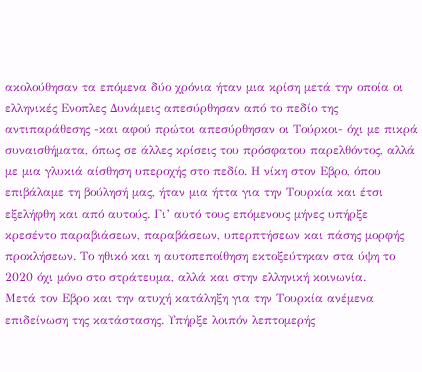ακολούθησαν τα επόμενα δύο χρόνια ήταν μια κρίση μετά την οποία οι ελληνικές Ενοπλες Δυνάμεις απεσύρθησαν από το πεδίο της αντιπαράθεσης -και αφού πρώτοι απεσύρθησαν οι Τούρκοι- όχι με πικρά συναισθήματα, όπως σε άλλες κρίσεις του πρόσφατου παρελθόντος, αλλά με μια γλυκιά αίσθηση υπεροχής στο πεδίο. Η νίκη στον Εβρο, όπου επιβάλαμε τη βούλησή μας, ήταν μια ήττα για την Τουρκία και έτσι εξελήφθη και από αυτούς. Γι’ αυτό τους επόμενους μήνες υπήρξε κρεσέντο παραβιάσεων, παραβάσεων, υπερπτήσεων και πάσης μορφής προκλήσεων. Το ηθικό και η αυτοπεποίθηση εκτοξεύτηκαν στα ύψη το 2020 όχι μόνο στο στράτευμα, αλλά και στην ελληνική κοινωνία.
Μετά τον Εβρο και την ατυχή κατάληξη για την Τουρκία ανέμενα επιδείνωση της κατάστασης. Υπήρξε λοιπόν λεπτομερής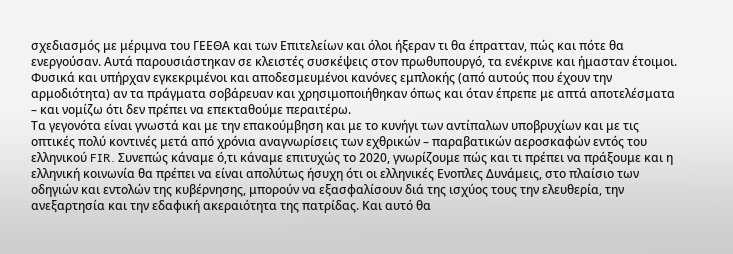σχεδιασμός με μέριμνα του ΓΕΕΘΑ και των Επιτελείων και όλοι ήξεραν τι θα έπρατταν, πώς και πότε θα ενεργούσαν. Αυτά παρουσιάστηκαν σε κλειστές συσκέψεις στον πρωθυπουργό, τα ενέκρινε και ήμασταν έτοιμοι. Φυσικά και υπήρχαν εγκεκριμένοι και αποδεσμευμένοι κανόνες εμπλοκής (από αυτούς που έχουν την αρμοδιότητα) αν τα πράγματα σοβάρευαν και χρησιμοποιήθηκαν όπως και όταν έπρεπε με απτά αποτελέσματα – και νομίζω ότι δεν πρέπει να επεκταθούμε περαιτέρω.
Τα γεγονότα είναι γνωστά και με την επακούμβηση και με το κυνήγι των αντίπαλων υποβρυχίων και με τις οπτικές πολύ κοντινές μετά από χρόνια αναγνωρίσεις των εχθρικών – παραβατικών αεροσκαφών εντός του ελληνικού FIR. Συνεπώς κάναμε ό,τι κάναμε επιτυχώς το 2020, γνωρίζουμε πώς και τι πρέπει να πράξουμε και η ελληνική κοινωνία θα πρέπει να είναι απολύτως ήσυχη ότι οι ελληνικές Ενοπλες Δυνάμεις, στο πλαίσιο των οδηγιών και εντολών της κυβέρνησης, μπορούν να εξασφαλίσουν διά της ισχύος τους την ελευθερία, την ανεξαρτησία και την εδαφική ακεραιότητα της πατρίδας. Και αυτό θα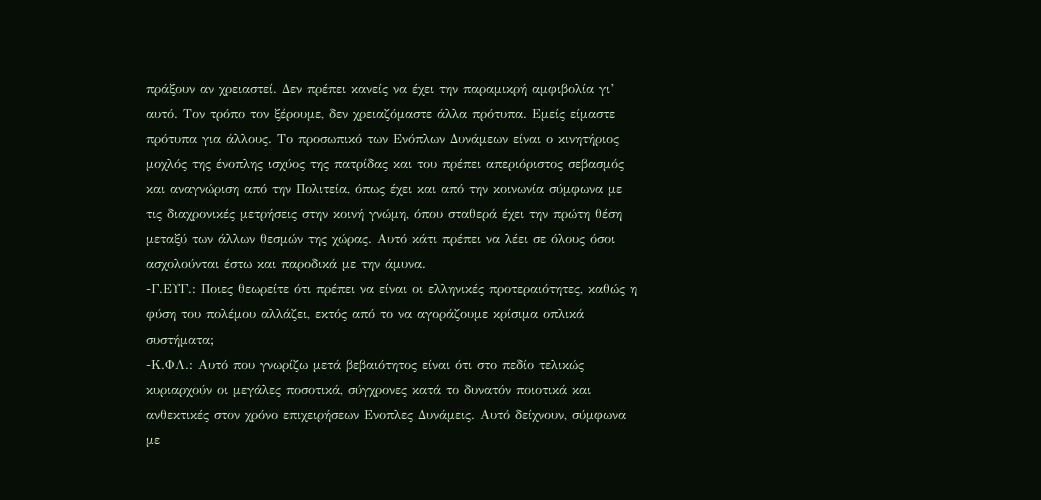πράξουν αν χρειαστεί. Δεν πρέπει κανείς να έχει την παραμικρή αμφιβολία γι’ αυτό. Τον τρόπο τον ξέρουμε, δεν χρειαζόμαστε άλλα πρότυπα. Εμείς είμαστε πρότυπα για άλλους. Το προσωπικό των Ενόπλων Δυνάμεων είναι ο κινητήριος μοχλός της ένοπλης ισχύος της πατρίδας και του πρέπει απεριόριστος σεβασμός και αναγνώριση από την Πολιτεία, όπως έχει και από την κοινωνία σύμφωνα με τις διαχρονικές μετρήσεις στην κοινή γνώμη, όπου σταθερά έχει την πρώτη θέση μεταξύ των άλλων θεσμών της χώρας. Αυτό κάτι πρέπει να λέει σε όλους όσοι ασχολούνται έστω και παροδικά με την άμυνα.
-Γ.ΕΥΓ.: Ποιες θεωρείτε ότι πρέπει να είναι οι ελληνικές προτεραιότητες, καθώς η φύση του πολέμου αλλάζει, εκτός από το να αγοράζουμε κρίσιμα οπλικά συστήματα;
-Κ.ΦΛ.: Αυτό που γνωρίζω μετά βεβαιότητος είναι ότι στο πεδίο τελικώς κυριαρχούν οι μεγάλες ποσοτικά, σύγχρονες κατά το δυνατόν ποιοτικά και ανθεκτικές στον χρόνο επιχειρήσεων Ενοπλες Δυνάμεις. Αυτό δείχνουν, σύμφωνα με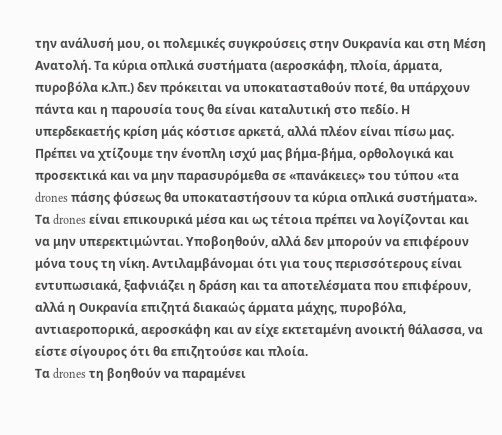την ανάλυσή μου, οι πολεμικές συγκρούσεις στην Ουκρανία και στη Μέση Ανατολή. Τα κύρια οπλικά συστήματα (αεροσκάφη, πλοία, άρματα, πυροβόλα κ.λπ.) δεν πρόκειται να υποκατασταθούν ποτέ, θα υπάρχουν πάντα και η παρουσία τους θα είναι καταλυτική στο πεδίο. Η υπερδεκαετής κρίση μάς κόστισε αρκετά, αλλά πλέον είναι πίσω μας. Πρέπει να χτίζουμε την ένοπλη ισχύ μας βήμα-βήμα, ορθολογικά και προσεκτικά και να μην παρασυρόμεθα σε «πανάκειες» του τύπου «τα drones πάσης φύσεως θα υποκαταστήσουν τα κύρια οπλικά συστήματα». Τα drones είναι επικουρικά μέσα και ως τέτοια πρέπει να λογίζονται και να μην υπερεκτιμώνται. Υποβοηθούν, αλλά δεν μπορούν να επιφέρουν μόνα τους τη νίκη. Αντιλαμβάνομαι ότι για τους περισσότερους είναι εντυπωσιακά, ξαφνιάζει η δράση και τα αποτελέσματα που επιφέρουν, αλλά η Ουκρανία επιζητά διακαώς άρματα μάχης, πυροβόλα, αντιαεροπορικά, αεροσκάφη και αν είχε εκτεταμένη ανοικτή θάλασσα, να είστε σίγουρος ότι θα επιζητούσε και πλοία.
Τα drones τη βοηθούν να παραμένει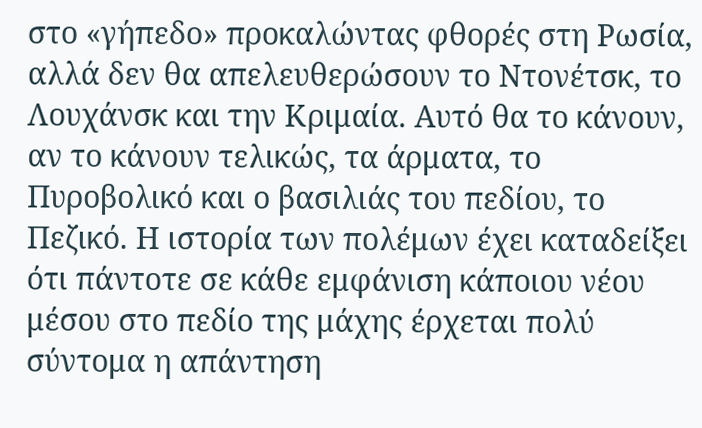στο «γήπεδο» προκαλώντας φθορές στη Ρωσία, αλλά δεν θα απελευθερώσουν το Ντονέτσκ, το Λουχάνσκ και την Κριμαία. Αυτό θα το κάνουν, αν το κάνουν τελικώς, τα άρματα, το Πυροβολικό και ο βασιλιάς του πεδίου, το Πεζικό. Η ιστορία των πολέμων έχει καταδείξει ότι πάντοτε σε κάθε εμφάνιση κάποιου νέου μέσου στο πεδίο της μάχης έρχεται πολύ σύντομα η απάντηση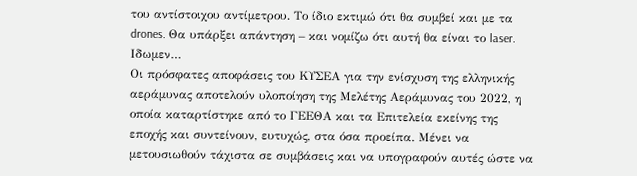του αντίστοιχου αντίμετρου. Το ίδιο εκτιμώ ότι θα συμβεί και με τα drones. Θα υπάρξει απάντηση – και νομίζω ότι αυτή θα είναι το laser. Ιδωμεν…
Οι πρόσφατες αποφάσεις του ΚΥΣΕΑ για την ενίσχυση της ελληνικής αεράμυνας αποτελούν υλοποίηση της Μελέτης Αεράμυνας του 2022, η οποία καταρτίστηκε από το ΓΕΕΘΑ και τα Επιτελεία εκείνης της εποχής και συντείνουν, ευτυχώς, στα όσα προείπα. Μένει να μετουσιωθούν τάχιστα σε συμβάσεις και να υπογραφούν αυτές ώστε να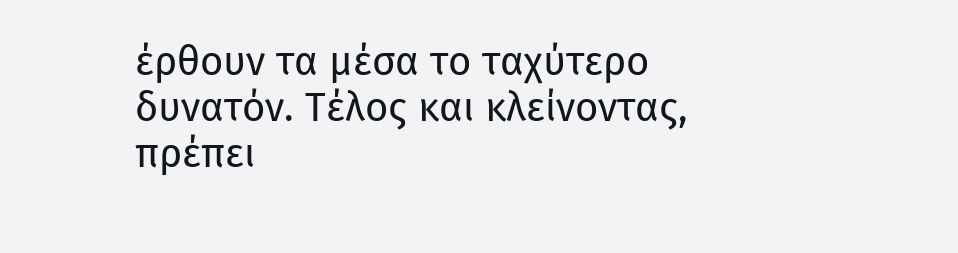έρθουν τα μέσα το ταχύτερο δυνατόν. Τέλος και κλείνοντας, πρέπει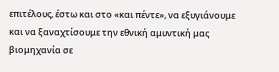επιτέλους, έστω και στο «και πέντε», να εξυγιάνουμε και να ξαναχτίσουμε την εθνική αμυντική μας βιομηχανία σε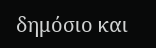δημόσιο και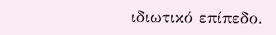ιδιωτικό επίπεδο.